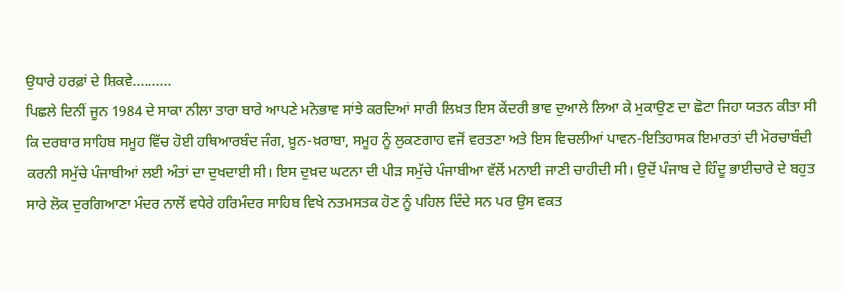ਉਧਾਰੇ ਹਰਫ਼ਾਂ ਦੇ ਸ਼ਿਕਵੇ..........
ਪਿਛਲੇ ਦਿਨੀਂ ਜੂਨ 1984 ਦੇ ਸਾਕਾ ਨੀਲਾ ਤਾਰਾ ਬਾਰੇ ਆਪਣੇ ਮਨੋਭਾਵ ਸਾਂਝੇ ਕਰਦਿਆਂ ਸਾਰੀ ਲਿਖ਼ਤ ਇਸ ਕੇਂਦਰੀ ਭਾਵ ਦੁਆਲੇ ਲਿਆ ਕੇ ਮੁਕਾਉਣ ਦਾ ਛੋਟਾ ਜਿਹਾ ਯਤਨ ਕੀਤਾ ਸੀ ਕਿ ਦਰਬਾਰ ਸਾਹਿਬ ਸਮੂਹ ਵਿੱਚ ਹੋਈ ਹਥਿਆਰਬੰਦ ਜੰਗ, ਖ਼ੂਨ-ਖ਼ਰਾਬਾ, ਸਮੂਹ ਨੂੰ ਲੁਕਣਗਾਹ ਵਜੋਂ ਵਰਤਣਾ ਅਤੇ ਇਸ ਵਿਚਲੀਆਂ ਪਾਵਨ-ਇਤਿਹਾਸਕ ਇਮਾਰਤਾਂ ਦੀ ਮੋਰਚਾਬੰਦੀ ਕਰਨੀ ਸਮੁੱਚੇ ਪੰਜਾਬੀਆਂ ਲਈ ਅੰਤਾਂ ਦਾ ਦੁਖਦਾਈ ਸੀ। ਇਸ ਦੁਖ਼ਦ ਘਟਨਾ ਦੀ ਪੀੜ ਸਮੁੱਚੇ ਪੰਜਾਬੀਆ ਵੱਲੋਂ ਮਨਾਈ ਜਾਣੀ ਚਾਹੀਦੀ ਸੀ। ਉਦੋਂ ਪੰਜਾਬ ਦੇ ਹਿੰਦੂ ਭਾਈਚਾਰੇ ਦੇ ਬਹੁਤ ਸਾਰੇ ਲੋਕ ਦੁਰਗਿਆਣਾ ਮੰਦਰ ਨਾਲੋਂ ਵਧੇਰੇ ਹਰਿਮੰਦਰ ਸਾਹਿਬ ਵਿਖੇ ਨਤਮਸਤਕ ਹੋਣ ਨੂੰ ਪਹਿਲ ਦਿੰਦੇ ਸਨ ਪਰ ਉਸ ਵਕਤ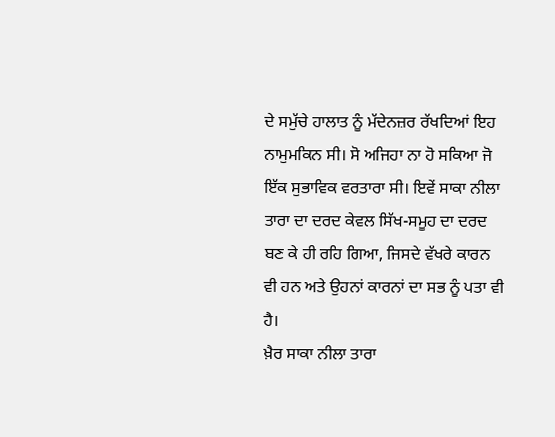ਦੇ ਸਮੁੱਚੇ ਹਾਲਾਤ ਨੂੰ ਮੱਦੇਨਜ਼ਰ ਰੱਖਦਿਆਂ ਇਹ ਨਾਮੁਮਕਿਨ ਸੀ। ਸੋ ਅਜਿਹਾ ਨਾ ਹੋ ਸਕਿਆ ਜੋ ਇੱਕ ਸੁਭਾਵਿਕ ਵਰਤਾਰਾ ਸੀ। ਇਵੇਂ ਸਾਕਾ ਨੀਲਾ ਤਾਰਾ ਦਾ ਦਰਦ ਕੇਵਲ ਸਿੱਖ-ਸਮੂਹ ਦਾ ਦਰਦ ਬਣ ਕੇ ਹੀ ਰਹਿ ਗਿਆ, ਜਿਸਦੇ ਵੱਖਰੇ ਕਾਰਨ ਵੀ ਹਨ ਅਤੇ ਉਹਨਾਂ ਕਾਰਨਾਂ ਦਾ ਸਭ ਨੂੰ ਪਤਾ ਵੀ ਹੈ।
ਖ਼ੈਰ ਸਾਕਾ ਨੀਲਾ ਤਾਰਾ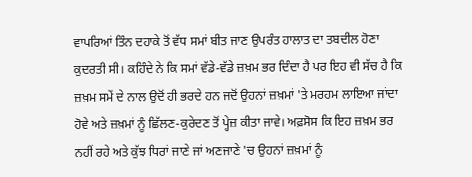ਵਾਪਰਿਆਂ ਤਿੰਨ ਦਹਾਕੇ ਤੋਂ ਵੱਧ ਸਮਾਂ ਬੀਤ ਜਾਣ ਉਪਰੰਤ ਹਾਲਾਤ ਦਾ ਤਬਦੀਲ ਹੋਣਾ ਕੁਦਰਤੀ ਸੀ। ਕਹਿੰਦੇ ਨੇ ਕਿ ਸਮਾਂ ਵੱਡੇ-ਵੱਡੇ ਜ਼ਖ਼ਮ ਭਰ ਦਿੰਦਾ ਹੈ ਪਰ ਇਹ ਵੀ ਸੱਚ ਹੈ ਕਿ ਜ਼ਖ਼ਮ ਸਮੇਂ ਦੇ ਨਾਲ ਉਦੋਂ ਹੀ ਭਰਦੇ ਹਨ ਜਦੋਂ ਉਹਨਾਂ ਜ਼ਖ਼ਮਾਂ 'ਤੇ ਮਰਹਮ ਲਾਇਆ ਜਾਂਦਾ ਹੋਵੇ ਅਤੇ ਜ਼ਖ਼ਮਾਂ ਨੂੰ ਛਿੱਲਣ-ਕੁਰੇਦਣ ਤੋਂ ਪ੍ਹੇਜ਼ ਕੀਤਾ ਜਾਵੇ। ਅਫ਼ਸੋਸ ਕਿ ਇਹ ਜ਼ਖ਼ਮ ਭਰ ਨਹੀਂ ਰਹੇ ਅਤੇ ਕੁੱਝ ਧਿਰਾਂ ਜਾਣੇ ਜਾਂ ਅਣਜਾਣੇ 'ਚ ਉਹਨਾਂ ਜ਼ਖ਼ਮਾਂ ਨੂੰ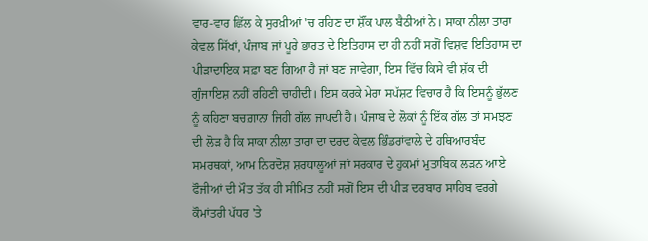ਵਾਰ-ਵਾਰ ਛਿੱਲ ਕੇ ਸੁਰਖ਼ੀਆਂ 'ਚ ਰਹਿਣ ਦਾ ਸ਼ੌਂਕ ਪਾਲ ਬੈਠੀਆਂ ਨੇ। ਸਾਕਾ ਨੀਲਾ ਤਾਰਾ ਕੇਵਲ ਸਿੱਖਾਂ, ਪੰਜਾਬ ਜਾਂ ਪੂਰੇ ਭਾਰਤ ਦੇ ਇਤਿਹਾਸ ਦਾ ਹੀ ਨਹੀਂ ਸਗੋਂ ਵਿਸ਼ਵ ਇਤਿਹਾਸ ਦਾ ਪੀੜਾਦਾਇਕ ਸਫ਼ਾ ਬਣ ਗਿਆ ਹੈ ਜਾਂ ਬਣ ਜਾਵੇਗਾ, ਇਸ ਵਿੱਚ ਕਿਸੇ ਵੀ ਸ਼ੱਕ ਦੀ ਗੁੰਜਾਇਸ਼ ਨਹੀਂ ਰਹਿਣੀ ਚਾਹੀਦੀ। ਇਸ ਕਰਕੇ ਮੇਰਾ ਸਪੱਸ਼ਟ ਵਿਚਾਰ ਹੈ ਕਿ ਇਸਨੂੰ ਭੁੱਲਣ ਨੂੰ ਕਹਿਣਾ ਬਚਗ਼ਾਨਾ ਜਿਹੀ ਗੱਲ ਜਾਪਦੀ ਹੈ। ਪੰਜਾਬ ਦੇ ਲੋਕਾਂ ਨੂੰ ਇੱਕ ਗੱਲ ਤਾਂ ਸਮਝਣ ਦੀ ਲੋੜ ਹੈ ਕਿ ਸਾਕਾ ਨੀਲਾ ਤਾਰਾ ਦਾ ਦਰਦ ਕੇਵਲ ਭਿੰਡਰਾਂਵਾਲੇ ਦੇ ਹਥਿਆਰਬੰਦ ਸਮਰਥਕਾਂ, ਆਮ ਨਿਰਦੋਸ਼ ਸ਼ਰਧਾਲੂਆਂ ਜਾਂ ਸਰਕਾਰ ਦੇ ਹੁਕਮਾਂ ਮੁਤਾਬਿਕ ਲੜਨ ਆਏ ਫੌਜੀਆਂ ਦੀ ਮੌਤ ਤੱਕ ਹੀ ਸੀਮਿਤ ਨਹੀਂ ਸਗੋਂ ਇਸ ਦੀ ਪੀੜ ਦਰਬਾਰ ਸਾਹਿਬ ਵਰਗੇ ਕੌਮਾਂਤਰੀ ਪੱਧਰ 'ਤੇ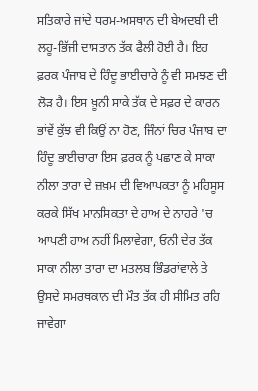ਸਤਿਕਾਰੇ ਜਾਂਦੇ ਧਰਮ-ਅਸਥਾਨ ਦੀ ਬੇਅਦਬੀ ਦੀ ਲਹੂ-ਭਿੱਜੀ ਦਾਸਤਾਨ ਤੱਕ ਫੈਲੀ ਹੋਈ ਹੈ। ਇਹ ਫ਼ਰਕ ਪੰਜਾਬ ਦੇ ਹਿੰਦੂ ਭਾਈਚਾਰੇ ਨੂੰ ਵੀ ਸਮਝਣ ਦੀ ਲੋੜ ਹੈ। ਇਸ ਖ਼ੂਨੀ ਸਾਕੇ ਤੱਕ ਦੇ ਸਫ਼ਰ ਦੇ ਕਾਰਨ ਭਾਂਵੇਂ ਕੁੱਝ ਵੀ ਕਿਉਂ ਨਾ ਹੋਣ, ਜਿੰਨਾਂ ਚਿਰ ਪੰਜਾਬ ਦਾ ਹਿੰਦੂ ਭਾਈਚਾਰਾ ਇਸ ਫ਼ਰਕ ਨੂੰ ਪਛਾਣ ਕੇ ਸਾਕਾ ਨੀਲਾ ਤਾਰਾ ਦੇ ਜ਼ਖ਼ਮ ਦੀ ਵਿਆਪਕਤਾ ਨੂੰ ਮਹਿਸੂਸ ਕਰਕੇ ਸਿੱਖ ਮਾਨਸਿਕਤਾ ਦੇ ਹਾਅ ਦੇ ਨਾਹਰੇ 'ਚ ਆਪਣੀ ਹਾਅ ਨਹੀਂ ਮਿਲਾਵੇਗਾ, ਓਨੀ ਦੇਰ ਤੱਕ ਸਾਕਾ ਨੀਲਾ ਤਾਰਾ ਦਾ ਮਤਲਬ ਭਿੰਡਰਾਂਵਾਲੇ ਤੇ ਉਸਦੇ ਸਮਰਥਕਾਨ ਦੀ ਮੌਤ ਤੱਕ ਹੀ ਸੀਮਿਤ ਰਹਿ ਜਾਵੇਗਾ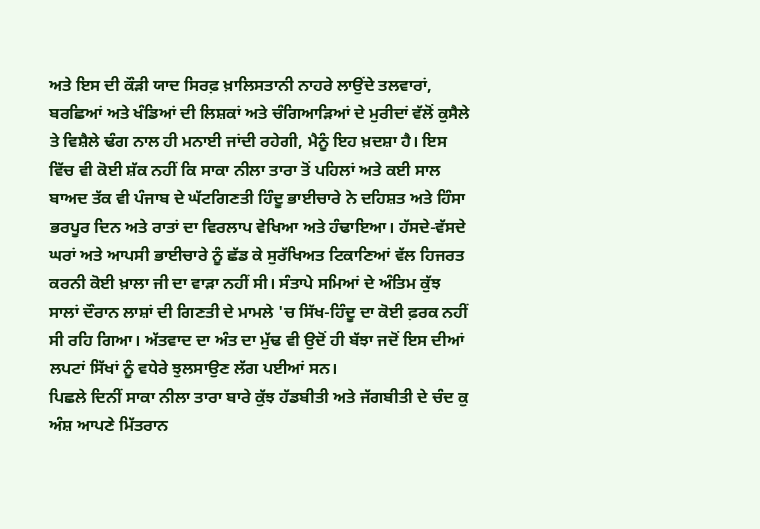ਅਤੇ ਇਸ ਦੀ ਕੌੜੀ ਯਾਦ ਸਿਰਫ਼ ਖ਼ਾਲਿਸਤਾਨੀ ਨਾਹਰੇ ਲਾਉਂਦੇ ਤਲਵਾਰਾਂ, ਬਰਛਿਆਂ ਅਤੇ ਖੰਡਿਆਂ ਦੀ ਲਿਸ਼ਕਾਂ ਅਤੇ ਚੰਗਿਆੜਿਆਂ ਦੇ ਮੁਰੀਦਾਂ ਵੱਲੋਂ ਕੁਸੈਲੇ ਤੇ ਵਿਸ਼ੈਲੇ ਢੰਗ ਨਾਲ ਹੀ ਮਨਾਈ ਜਾਂਦੀ ਰਹੇਗੀ, ਮੈਨੂੰ ਇਹ ਖ਼ਦਸ਼ਾ ਹੈ। ਇਸ ਵਿੱਚ ਵੀ ਕੋਈ ਸ਼ੱਕ ਨਹੀਂ ਕਿ ਸਾਕਾ ਨੀਲਾ ਤਾਰਾ ਤੋਂ ਪਹਿਲਾਂ ਅਤੇ ਕਈ ਸਾਲ ਬਾਅਦ ਤੱਕ ਵੀ ਪੰਜਾਬ ਦੇ ਘੱਟਗਿਣਤੀ ਹਿੰਦੂ ਭਾਈਚਾਰੇ ਨੇ ਦਹਿਸ਼ਤ ਅਤੇ ਹਿੰਸਾ ਭਰਪੂਰ ਦਿਨ ਅਤੇ ਰਾਤਾਂ ਦਾ ਵਿਰਲਾਪ ਵੇਖਿਆ ਅਤੇ ਹੰਢਾਇਆ। ਹੱਸਦੇ-ਵੱਸਦੇ ਘਰਾਂ ਅਤੇ ਆਪਸੀ ਭਾਈਚਾਰੇ ਨੂੰ ਛੱਡ ਕੇ ਸੁਰੱਖਿਅਤ ਟਿਕਾਣਿਆਂ ਵੱਲ ਹਿਜਰਤ ਕਰਨੀ ਕੋਈ ਖ਼ਾਲਾ ਜੀ ਦਾ ਵਾੜਾ ਨਹੀਂ ਸੀ। ਸੰਤਾਪੇ ਸਮਿਆਂ ਦੇ ਅੰਤਿਮ ਕੁੱਝ ਸਾਲਾਂ ਦੌਰਾਨ ਲਾਸ਼ਾਂ ਦੀ ਗਿਣਤੀ ਦੇ ਮਾਮਲੇ 'ਚ ਸਿੱਖ-ਹਿੰਦੂ ਦਾ ਕੋਈ ਫ਼ਰਕ ਨਹੀਂ ਸੀ ਰਹਿ ਗਿਆ। ਅੱਤਵਾਦ ਦਾ ਅੰਤ ਦਾ ਮੁੱਢ ਵੀ ਉਦੋਂ ਹੀ ਬੱਝਾ ਜਦੋਂ ਇਸ ਦੀਆਂ ਲਪਟਾਂ ਸਿੱਖਾਂ ਨੂੰ ਵਧੇਰੇ ਝੁਲਸਾਉਣ ਲੱਗ ਪਈਆਂ ਸਨ।
ਪਿਛਲੇ ਦਿਨੀਂ ਸਾਕਾ ਨੀਲਾ ਤਾਰਾ ਬਾਰੇ ਕੁੱਝ ਹੱਡਬੀਤੀ ਅਤੇ ਜੱਗਬੀਤੀ ਦੇ ਚੰਦ ਕੁ ਅੰਸ਼ ਆਪਣੇ ਮਿੱਤਰਾਨ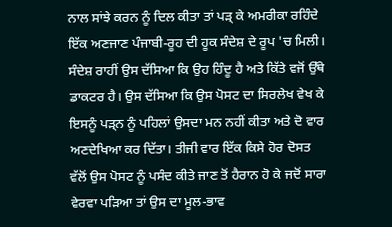ਨਾਲ ਸਾਂਝੇ ਕਰਨ ਨੂੰ ਦਿਲ ਕੀਤਾ ਤਾਂ ਪੜ੍ ਕੇ ਅਮਰੀਕਾ ਰਹਿੰਦੇ ਇੱਕ ਅਣਜਾਣ ਪੰਜਾਬੀ-ਰੂਹ ਦੀ ਹੂਕ ਸੰਦੇਸ਼ ਦੇ ਰੂਪ 'ਚ ਮਿਲੀ। ਸੰਦੇਸ਼ ਰਾਹੀਂ ਉਸ ਦੱਸਿਆ ਕਿ ਉਹ ਹਿੰਦੂ ਹੈ ਅਤੇ ਕਿੱਤੇ ਵਜੋਂ ਉੱਥੇ ਡਾਕਟਰ ਹੈ। ਉਸ ਦੱਸਿਆ ਕਿ ਉਸ ਪੋਸਟ ਦਾ ਸਿਰਲੇਖ ਵੇਖ ਕੇ ਇਸਨੂੰ ਪੜ੍ਨ ਨੂੰ ਪਹਿਲਾਂ ਉਸਦਾ ਮਨ ਨਹੀਂ ਕੀਤਾ ਅਤੇ ਦੋ ਵਾਰ ਅਣਦੇਖਿਆ ਕਰ ਦਿੱਤਾ। ਤੀਜੀ ਵਾਰ ਇੱਕ ਕਿਸੇ ਹੋਰ ਦੋਸਤ ਵੱਲੋਂ ਉਸ ਪੋਸਟ ਨੂੰ ਪਸੰਦ ਕੀਤੇ ਜਾਣ ਤੋਂ ਹੈਰਾਨ ਹੋ ਕੇ ਜਦੋਂ ਸਾਰਾ ਵੇਰਵਾ ਪੜਿਆ ਤਾਂ ਉਸ ਦਾ ਮੂਲ-ਭਾਵ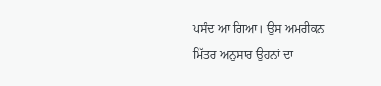ਪਸੰਦ ਆ ਗਿਆ। ਉਸ ਅਮਰੀਕਨ ਮਿੱਤਰ ਅਨੁਸਾਰ ਉਹਨਾਂ ਦਾ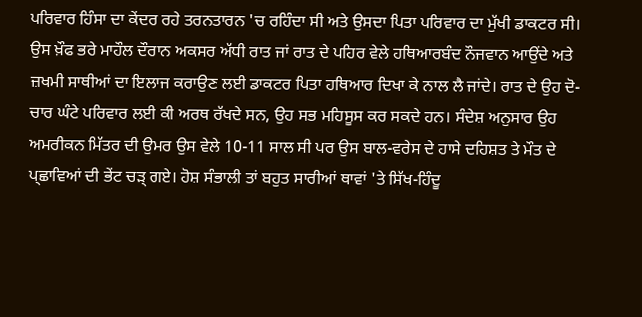ਪਰਿਵਾਰ ਹਿੰਸਾ ਦਾ ਕੇਂਦਰ ਰਹੇ ਤਰਨਤਾਰਨ 'ਚ ਰਹਿੰਦਾ ਸੀ ਅਤੇ ਉਸਦਾ ਪਿਤਾ ਪਰਿਵਾਰ ਦਾ ਮੁੱਖੀ ਡਾਕਟਰ ਸੀ। ਉਸ ਖ਼ੌਫ ਭਰੇ ਮਾਹੌਲ ਦੌਰਾਨ ਅਕਸਰ ਅੱਧੀ ਰਾਤ ਜਾਂ ਰਾਤ ਦੇ ਪਹਿਰ ਵੇਲੇ ਹਥਿਆਰਬੰਦ ਨੌਜਵਾਨ ਆਉਂਦੇ ਅਤੇ ਜ਼ਖਮੀ ਸਾਥੀਆਂ ਦਾ ਇਲਾਜ ਕਰਾਉਣ ਲਈ ਡਾਕਟਰ ਪਿਤਾ ਹਥਿਆਰ ਦਿਖਾ ਕੇ ਨਾਲ ਲੈ ਜਾਂਦੇ। ਰਾਤ ਦੇ ਉਹ ਦੋ-ਚਾਰ ਘੰਟੇ ਪਰਿਵਾਰ ਲਈ ਕੀ ਅਰਥ ਰੱਖਦੇ ਸਨ, ਉਹ ਸਭ ਮਹਿਸੂਸ ਕਰ ਸਕਦੇ ਹਨ। ਸੰਦੇਸ਼ ਅਨੁਸਾਰ ਉਹ ਅਮਰੀਕਨ ਮਿੱਤਰ ਦੀ ਉਮਰ ਉਸ ਵੇਲੇ 10-11 ਸਾਲ ਸੀ ਪਰ ਉਸ ਬਾਲ-ਵਰੇਸ ਦੇ ਹਾਸੇ ਦਹਿਸ਼ਤ ਤੇ ਮੌਤ ਦੇ ਪ੍ਛਾਵਿਆਂ ਦੀ ਭੇਂਟ ਚੜ੍ ਗਏ। ਹੋਸ਼ ਸੰਭਾਲੀ ਤਾਂ ਬਹੁਤ ਸਾਰੀਆਂ ਥਾਵਾਂ 'ਤੇ ਸਿੱਖ-ਹਿੰਦੂ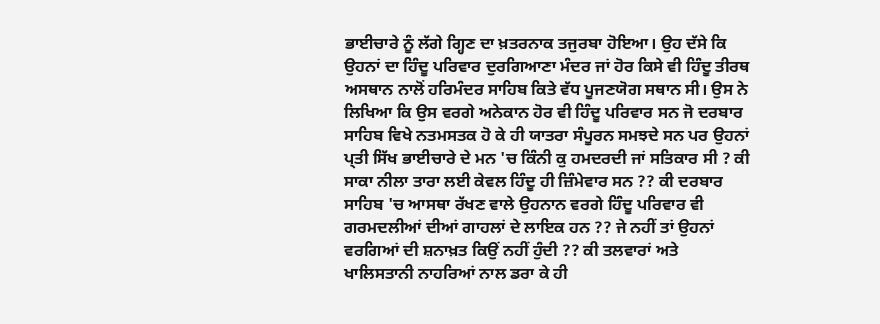ਭਾਈਚਾਰੇ ਨੂੰ ਲੱਗੇ ਗ੍ਹਿਣ ਦਾ ਖ਼ਤਰਨਾਕ ਤਜੁਰਬਾ ਹੋਇਆ। ਉਹ ਦੱਸੇ ਕਿ ਉਹਨਾਂ ਦਾ ਹਿੰਦੂ ਪਰਿਵਾਰ ਦੁਰਗਿਆਣਾ ਮੰਦਰ ਜਾਂ ਹੋਰ ਕਿਸੇ ਵੀ ਹਿੰਦੂ ਤੀਰਥ ਅਸਥਾਨ ਨਾਲੋਂ ਹਰਿਮੰਦਰ ਸਾਹਿਬ ਕਿਤੇ ਵੱਧ ਪੂਜਣਯੋਗ ਸਥਾਨ ਸੀ। ਉਸ ਨੇ ਲਿਖਿਆ ਕਿ ਉਸ ਵਰਗੇ ਅਨੇਕਾਨ ਹੋਰ ਵੀ ਹਿੰਦੂ ਪਰਿਵਾਰ ਸਨ ਜੋ ਦਰਬਾਰ ਸਾਹਿਬ ਵਿਖੇ ਨਤਮਸਤਕ ਹੋ ਕੇ ਹੀ ਯਾਤਰਾ ਸੰਪੂਰਨ ਸਮਝਦੇ ਸਨ ਪਰ ਉਹਨਾਂ ਪ੍ਤੀ ਸਿੱਖ ਭਾਈਚਾਰੇ ਦੇ ਮਨ 'ਚ ਕਿੰਨੀ ਕੁ ਹਮਦਰਦੀ ਜਾਂ ਸਤਿਕਾਰ ਸੀ ? ਕੀ ਸਾਕਾ ਨੀਲਾ ਤਾਰਾ ਲਈ ਕੇਵਲ ਹਿੰਦੂ ਹੀ ਜ਼ਿੰਮੇਵਾਰ ਸਨ ?? ਕੀ ਦਰਬਾਰ ਸਾਹਿਬ 'ਚ ਆਸਥਾ ਰੱਖਣ ਵਾਲੇ ਉਹਨਾਨ ਵਰਗੇ ਹਿੰਦੂ ਪਰਿਵਾਰ ਵੀ ਗਰਮਦਲੀਆਂ ਦੀਆਂ ਗਾਹਲਾਂ ਦੇ ਲਾਇਕ ਹਨ ?? ਜੇ ਨਹੀਂ ਤਾਂ ਉਹਨਾਂ ਵਰਗਿਆਂ ਦੀ ਸ਼ਨਾਖ਼ਤ ਕਿਉਂ ਨਹੀਂ ਹੁੰਦੀ ?? ਕੀ ਤਲਵਾਰਾਂ ਅਤੇ ਖਾਲਿਸਤਾਨੀ ਨਾਹਰਿਆਂ ਨਾਲ ਡਰਾ ਕੇ ਹੀ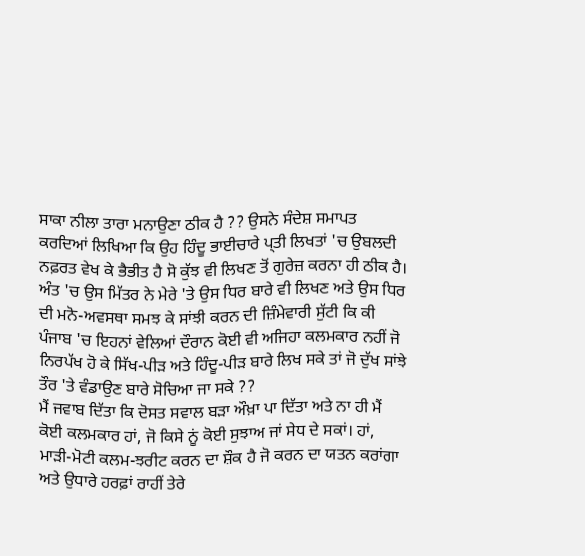ਸਾਕਾ ਨੀਲਾ ਤਾਰਾ ਮਨਾਉਣਾ ਠੀਕ ਹੈ ?? ਉਸਨੇ ਸੰਦੇਸ਼ ਸਮਾਪਤ ਕਰਦਿਆਂ ਲਿਖਿਆ ਕਿ ਉਹ ਹਿੰਦੂ ਭਾਈਚਾਰੇ ਪ੍ਤੀ ਲਿਖਤਾਂ 'ਚ ਉਬਲਦੀ ਨਫ਼ਰਤ ਵੇਖ ਕੇ ਭੈਭੀਤ ਹੈ ਸੋ ਕੁੱਝ ਵੀ ਲਿਖਣ ਤੋਂ ਗੁਰੇਜ਼ ਕਰਨਾ ਹੀ ਠੀਕ ਹੈ। ਅੰਤ 'ਚ ਉਸ ਮਿੱਤਰ ਨੇ ਮੇਰੇ 'ਤੇ ਉਸ ਧਿਰ ਬਾਰੇ ਵੀ ਲਿਖਣ ਅਤੇ ਉਸ ਧਿਰ ਦੀ ਮਨੋ-ਅਵਸਥਾ ਸਮਝ ਕੇ ਸਾਂਝੀ ਕਰਨ ਦੀ ਜ਼ਿੰਮੇਵਾਰੀ ਸੁੱਟੀ ਕਿ ਕੀ ਪੰਜਾਬ 'ਚ ਇਹਨਾਂ ਵੇਲਿਆਂ ਦੌਰਾਨ ਕੋਈ ਵੀ ਅਜਿਹਾ ਕਲਮਕਾਰ ਨਹੀਂ ਜੋ ਨਿਰਪੱਖ ਹੋ ਕੇ ਸਿੱਖ-ਪੀੜ ਅਤੇ ਹਿੰਦੂ-ਪੀੜ ਬਾਰੇ ਲਿਖ ਸਕੇ ਤਾਂ ਜੋ ਦੁੱਖ ਸਾਂਝੇ ਤੌਰ 'ਤੇ ਵੰਡਾਉਣ ਬਾਰੇ ਸੋਚਿਆ ਜਾ ਸਕੇ ??
ਮੈਂ ਜਵਾਬ ਦਿੱਤਾ ਕਿ ਦੋਸਤ ਸਵਾਲ ਬੜਾ ਔਖ਼ਾ ਪਾ ਦਿੱਤਾ ਅਤੇ ਨਾ ਹੀ ਮੈਂ ਕੋਈ ਕਲਮਕਾਰ ਹਾਂ, ਜੋ ਕਿਸੇ ਨੂਂ ਕੋਈ ਸੁਝਾਅ ਜਾਂ ਸੇਧ ਦੇ ਸਕਾਂ। ਹਾਂ, ਮਾੜੀ-ਮੋਟੀ ਕਲਮ-ਝਰੀਟ ਕਰਨ ਦਾ ਸ਼ੌਕ ਹੈ ਜੋ ਕਰਨ ਦਾ ਯਤਨ ਕਰਾਂਗਾ ਅਤੇ ਉਧਾਰੇ ਹਰਫ਼ਾਂ ਰਾਹੀਂ ਤੇਰੇ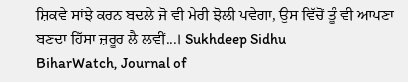ਸ਼ਿਕਵੇ ਸਾਂਝੇ ਕਰਨ ਬਦਲੇ ਜੋ ਵੀ ਮੇਰੀ ਝੋਲੀ ਪਵੇਗਾ, ਉਸ ਵਿੱਚੋਂ ਤੂੰ ਵੀ ਆਪਣਾ ਬਣਦਾ ਹਿੱਸਾ ਜ਼ਰੂਰ ਲੈ ਲਵੀਂ...। Sukhdeep Sidhu
BiharWatch, Journal of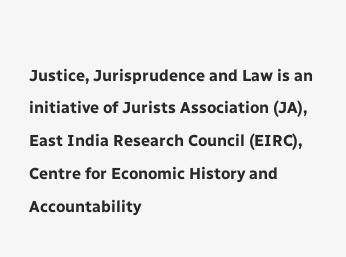Justice, Jurisprudence and Law is an initiative of Jurists Association (JA), East India Research Council (EIRC), Centre for Economic History and Accountability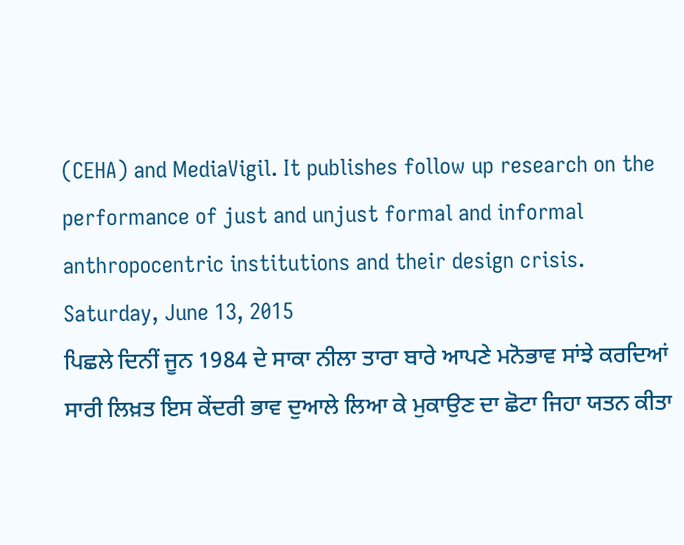(CEHA) and MediaVigil. It publishes follow up research on the performance of just and unjust formal and informal anthropocentric institutions and their design crisis.
Saturday, June 13, 2015
ਪਿਛਲੇ ਦਿਨੀਂ ਜੂਨ 1984 ਦੇ ਸਾਕਾ ਨੀਲਾ ਤਾਰਾ ਬਾਰੇ ਆਪਣੇ ਮਨੋਭਾਵ ਸਾਂਝੇ ਕਰਦਿਆਂ ਸਾਰੀ ਲਿਖ਼ਤ ਇਸ ਕੇਂਦਰੀ ਭਾਵ ਦੁਆਲੇ ਲਿਆ ਕੇ ਮੁਕਾਉਣ ਦਾ ਛੋਟਾ ਜਿਹਾ ਯਤਨ ਕੀਤਾ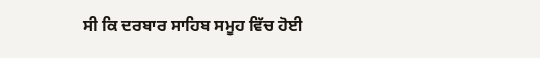ਸੀ ਕਿ ਦਰਬਾਰ ਸਾਹਿਬ ਸਮੂਹ ਵਿੱਚ ਹੋਈ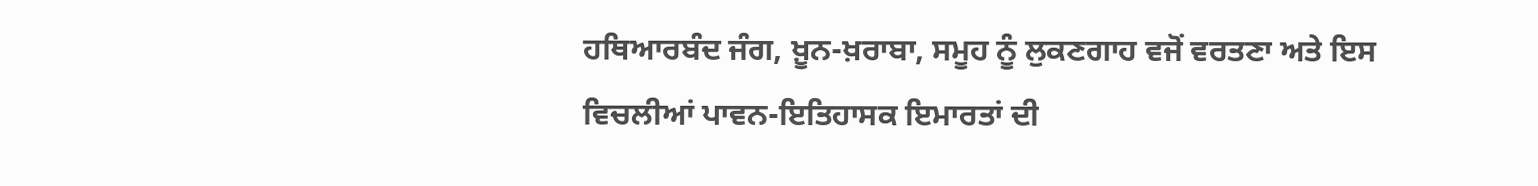ਹਥਿਆਰਬੰਦ ਜੰਗ, ਖ਼ੂਨ-ਖ਼ਰਾਬਾ, ਸਮੂਹ ਨੂੰ ਲੁਕਣਗਾਹ ਵਜੋਂ ਵਰਤਣਾ ਅਤੇ ਇਸ ਵਿਚਲੀਆਂ ਪਾਵਨ-ਇਤਿਹਾਸਕ ਇਮਾਰਤਾਂ ਦੀ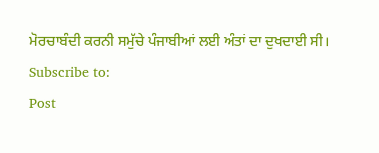ਮੋਰਚਾਬੰਦੀ ਕਰਨੀ ਸਮੁੱਚੇ ਪੰਜਾਬੀਆਂ ਲਈ ਅੰਤਾਂ ਦਾ ਦੁਖਦਾਈ ਸੀ।
Subscribe to:
Post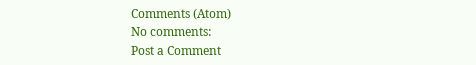Comments (Atom)
No comments:
Post a Comment